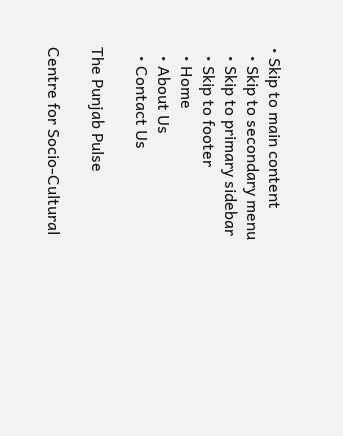• Skip to main content
  • Skip to secondary menu
  • Skip to primary sidebar
  • Skip to footer
  • Home
  • About Us
  • Contact Us

The Punjab Pulse

Centre for Socio-Cultural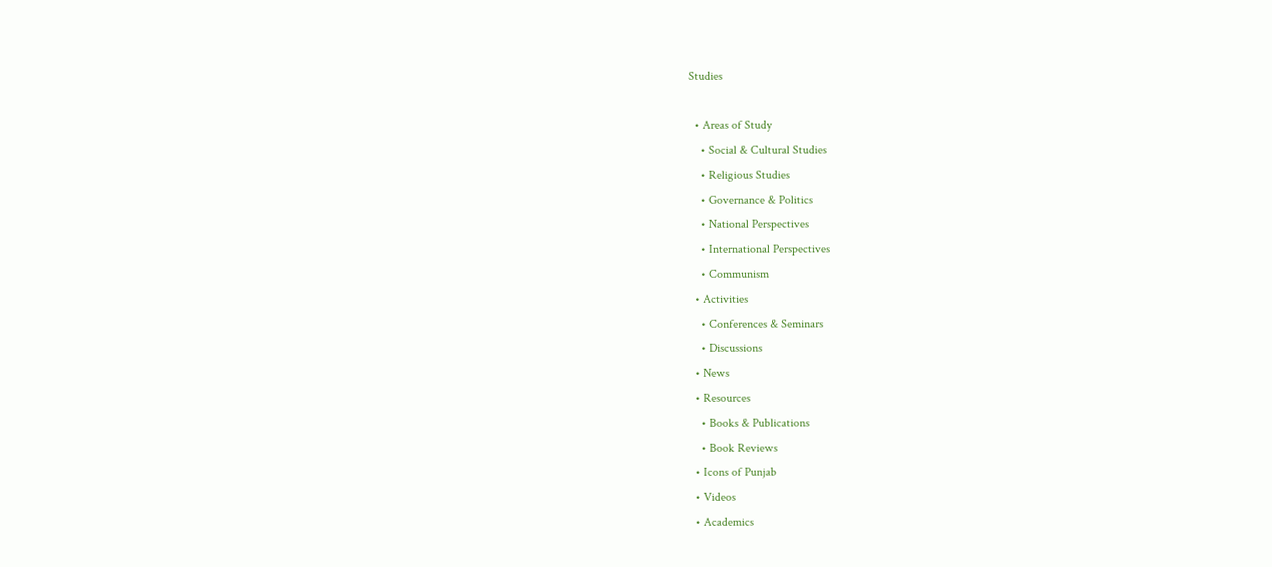Studies

  • Areas of Study
    • Social & Cultural Studies
    • Religious Studies
    • Governance & Politics
    • National Perspectives
    • International Perspectives
    • Communism
  • Activities
    • Conferences & Seminars
    • Discussions
  • News
  • Resources
    • Books & Publications
    • Book Reviews
  • Icons of Punjab
  • Videos
  • Academics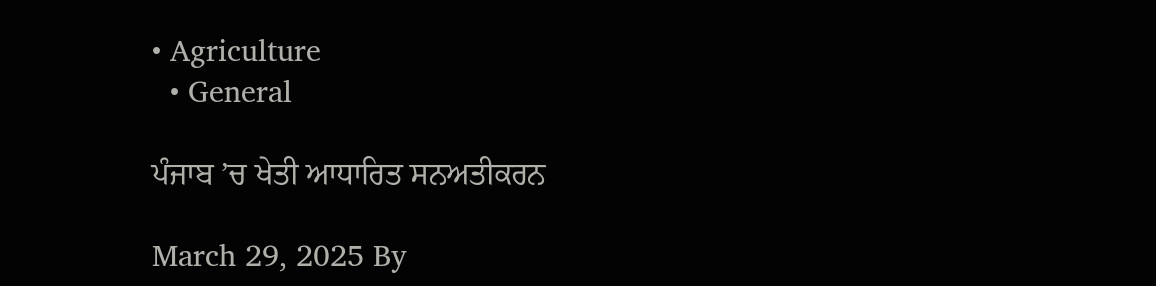• Agriculture
  • General

ਪੰਜਾਬ ’ਚ ਖੇਤੀ ਆਧਾਰਿਤ ਸਨਅਤੀਕਰਨ

March 29, 2025 By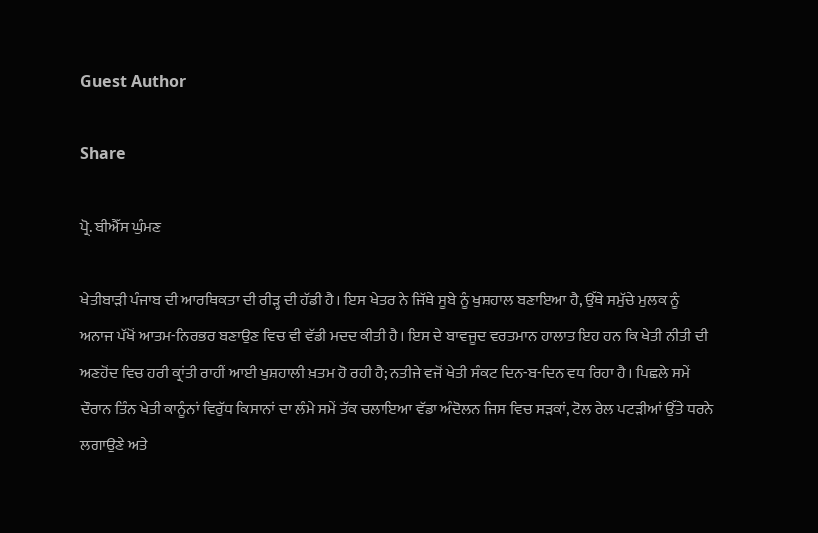Guest Author

Share

ਪ੍ਰੋ. ਬੀਐੱਸ ਘੁੰਮਣ

ਖੇਤੀਬਾੜੀ ਪੰਜਾਬ ਦੀ ਆਰਥਿਕਤਾ ਦੀ ਰੀੜ੍ਹ ਦੀ ਹੱਡੀ ਹੈ। ਇਸ ਖੇਤਰ ਨੇ ਜਿੱਥੇ ਸੂਬੇ ਨੂੰ ਖੁਸ਼ਹਾਲ ਬਣਾਇਆ ਹੈ, ਉੱਥੇ ਸਮੁੱਚੇ ਮੁਲਕ ਨੂੰ ਅਨਾਜ ਪੱਖੋਂ ਆਤਮ-ਨਿਰਭਰ ਬਣਾਉਣ ਵਿਚ ਵੀ ਵੱਡੀ ਮਦਦ ਕੀਤੀ ਹੈ। ਇਸ ਦੇ ਬਾਵਜੂਦ ਵਰਤਮਾਨ ਹਾਲਾਤ ਇਹ ਹਨ ਕਿ ਖੇਤੀ ਨੀਤੀ ਦੀ ਅਣਹੋਂਦ ਵਿਚ ਹਰੀ ਕ੍ਰਾਂਤੀ ਰਾਹੀਂ ਆਈ ਖੁਸ਼ਹਾਲੀ ਖ਼ਤਮ ਹੋ ਰਹੀ ਹੈ; ਨਤੀਜੇ ਵਜੋਂ ਖੇਤੀ ਸੰਕਟ ਦਿਨ-ਬ-ਦਿਨ ਵਧ ਰਿਹਾ ਹੈ। ਪਿਛਲੇ ਸਮੇਂ ਦੌਰਾਨ ਤਿੰਨ ਖੇਤੀ ਕਾਨੂੰਨਾਂ ਵਿਰੁੱਧ ਕਿਸਾਨਾਂ ਦਾ ਲੰਮੇ ਸਮੇਂ ਤੱਕ ਚਲਾਇਆ ਵੱਡਾ ਅੰਦੋਲਨ ਜਿਸ ਵਿਚ ਸੜਕਾਂ, ਟੋਲ ਰੇਲ ਪਟੜੀਆਂ ਉੱਤੇ ਧਰਨੇ ਲਗਾਉਣੇ ਅਤੇ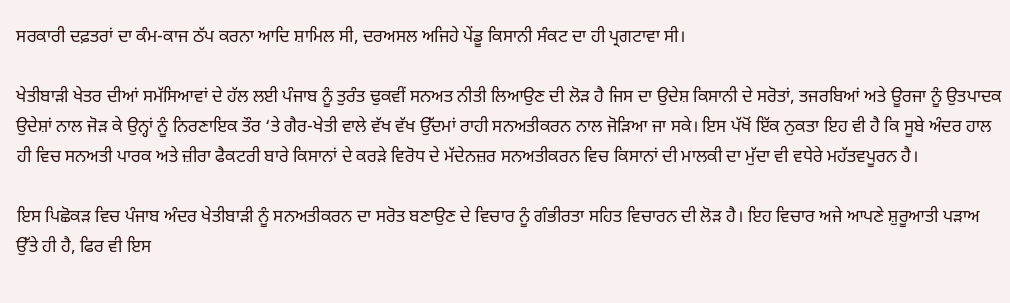ਸਰਕਾਰੀ ਦਫ਼ਤਰਾਂ ਦਾ ਕੰਮ-ਕਾਜ ਠੱਪ ਕਰਨਾ ਆਦਿ ਸ਼ਾਮਿਲ ਸੀ, ਦਰਅਸਲ ਅਜਿਹੇ ਪੇਂਡੂ ਕਿਸਾਨੀ ਸੰਕਟ ਦਾ ਹੀ ਪ੍ਰਗਟਾਵਾ ਸੀ।

ਖੇਤੀਬਾੜੀ ਖੇਤਰ ਦੀਆਂ ਸਮੱਸਿਆਵਾਂ ਦੇ ਹੱਲ ਲਈ ਪੰਜਾਬ ਨੂੰ ਤੁਰੰਤ ਢੁਕਵੀਂ ਸਨਅਤ ਨੀਤੀ ਲਿਆਉਣ ਦੀ ਲੋੜ ਹੈ ਜਿਸ ਦਾ ਉਦੇਸ਼ ਕਿਸਾਨੀ ਦੇ ਸਰੋਤਾਂ, ਤਜਰਬਿਆਂ ਅਤੇ ਊਰਜਾ ਨੂੰ ਉਤਪਾਦਕ ਉਦੇਸ਼ਾਂ ਨਾਲ ਜੋੜ ਕੇ ਉਨ੍ਹਾਂ ਨੂੰ ਨਿਰਣਾਇਕ ਤੌਰ ‘ਤੇ ਗੈਰ-ਖੇਤੀ ਵਾਲੇ ਵੱਖ ਵੱਖ ਉੱਦਮਾਂ ਰਾਹੀ ਸਨਅਤੀਕਰਨ ਨਾਲ ਜੋੜਿਆ ਜਾ ਸਕੇ। ਇਸ ਪੱਖੋਂ ਇੱਕ ਨੁਕਤਾ ਇਹ ਵੀ ਹੈ ਕਿ ਸੂਬੇ ਅੰਦਰ ਹਾਲ ਹੀ ਵਿਚ ਸਨਅਤੀ ਪਾਰਕ ਅਤੇ ਜ਼ੀਰਾ ਫੈਕਟਰੀ ਬਾਰੇ ਕਿਸਾਨਾਂ ਦੇ ਕਰੜੇ ਵਿਰੋਧ ਦੇ ਮੱਦੇਨਜ਼ਰ ਸਨਅਤੀਕਰਨ ਵਿਚ ਕਿਸਾਨਾਂ ਦੀ ਮਾਲਕੀ ਦਾ ਮੁੱਦਾ ਵੀ ਵਧੇਰੇ ਮਹੱਤਵਪੂਰਨ ਹੈ।

ਇਸ ਪਿਛੋਕੜ ਵਿਚ ਪੰਜਾਬ ਅੰਦਰ ਖੇਤੀਬਾੜੀ ਨੂੰ ਸਨਅਤੀਕਰਨ ਦਾ ਸਰੋਤ ਬਣਾਉਣ ਦੇ ਵਿਚਾਰ ਨੂੰ ਗੰਭੀਰਤਾ ਸਹਿਤ ਵਿਚਾਰਨ ਦੀ ਲੋੜ ਹੈ। ਇਹ ਵਿਚਾਰ ਅਜੇ ਆਪਣੇ ਸ਼ੁਰੂਆਤੀ ਪੜਾਅ ਉੱਤੇ ਹੀ ਹੈ, ਫਿਰ ਵੀ ਇਸ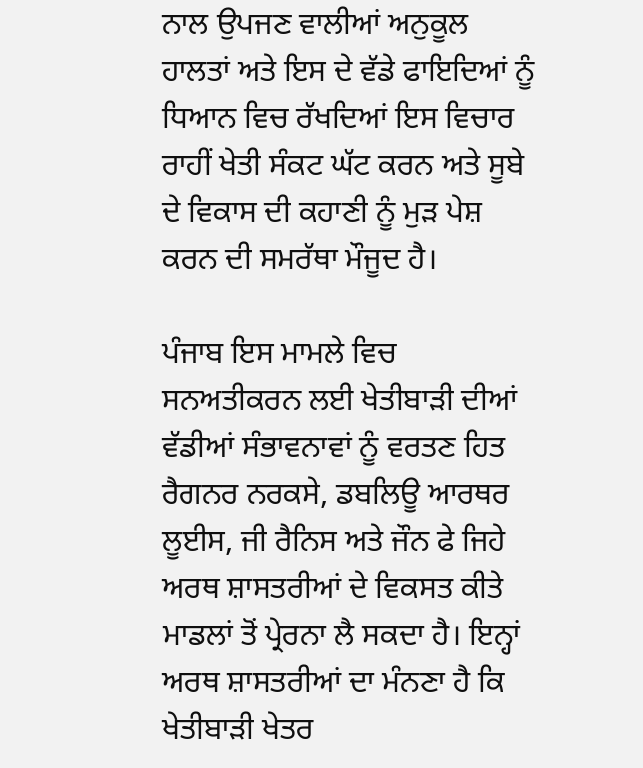ਨਾਲ ਉਪਜਣ ਵਾਲੀਆਂ ਅਨੁਕੂਲ ਹਾਲਤਾਂ ਅਤੇ ਇਸ ਦੇ ਵੱਡੇ ਫਾਇਦਿਆਂ ਨੂੰ ਧਿਆਨ ਵਿਚ ਰੱਖਦਿਆਂ ਇਸ ਵਿਚਾਰ ਰਾਹੀਂ ਖੇਤੀ ਸੰਕਟ ਘੱਟ ਕਰਨ ਅਤੇ ਸੂਬੇ ਦੇ ਵਿਕਾਸ ਦੀ ਕਹਾਣੀ ਨੂੰ ਮੁੜ ਪੇਸ਼ ਕਰਨ ਦੀ ਸਮਰੱਥਾ ਮੌਜੂਦ ਹੈ।

ਪੰਜਾਬ ਇਸ ਮਾਮਲੇ ਵਿਚ ਸਨਅਤੀਕਰਨ ਲਈ ਖੇਤੀਬਾੜੀ ਦੀਆਂ ਵੱਡੀਆਂ ਸੰਭਾਵਨਾਵਾਂ ਨੂੰ ਵਰਤਣ ਹਿਤ ਰੈਗਨਰ ਨਰਕਸੇ, ਡਬਲਿਊ ਆਰਥਰ ਲੂਈਸ, ਜੀ ਰੈਨਿਸ ਅਤੇ ਜੌਨ ਫੇ ਜਿਹੇ ਅਰਥ ਸ਼ਾਸਤਰੀਆਂ ਦੇ ਵਿਕਸਤ ਕੀਤੇ ਮਾਡਲਾਂ ਤੋਂ ਪ੍ਰੇਰਨਾ ਲੈ ਸਕਦਾ ਹੈ। ਇਨ੍ਹਾਂ ਅਰਥ ਸ਼ਾਸਤਰੀਆਂ ਦਾ ਮੰਨਣਾ ਹੈ ਕਿ ਖੇਤੀਬਾੜੀ ਖੇਤਰ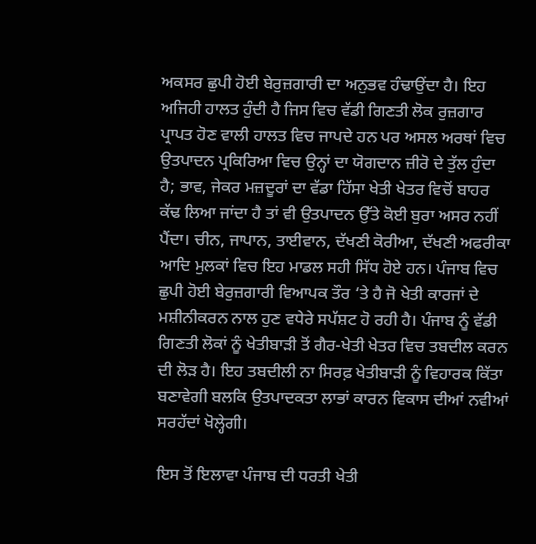ਅਕਸਰ ਛੁਪੀ ਹੋਈ ਬੇਰੁਜ਼ਗਾਰੀ ਦਾ ਅਨੁਭਵ ਹੰਢਾਉਂਦਾ ਹੈ। ਇਹ ਅਜਿਹੀ ਹਾਲਤ ਹੁੰਦੀ ਹੈ ਜਿਸ ਵਿਚ ਵੱਡੀ ਗਿਣਤੀ ਲੋਕ ਰੁਜ਼ਗਾਰ ਪ੍ਰਾਪਤ ਹੋਣ ਵਾਲੀ ਹਾਲਤ ਵਿਚ ਜਾਪਦੇ ਹਨ ਪਰ ਅਸਲ ਅਰਥਾਂ ਵਿਚ ਉਤਪਾਦਨ ਪ੍ਰਕਿਰਿਆ ਵਿਚ ਉਨ੍ਹਾਂ ਦਾ ਯੋਗਦਾਨ ਜ਼ੀਰੋ ਦੇ ਤੁੱਲ ਹੁੰਦਾ ਹੈ; ਭਾਵ, ਜੇਕਰ ਮਜ਼ਦੂਰਾਂ ਦਾ ਵੱਡਾ ਹਿੱਸਾ ਖੇਤੀ ਖੇਤਰ ਵਿਚੋਂ ਬਾਹਰ ਕੱਢ ਲਿਆ ਜਾਂਦਾ ਹੈ ਤਾਂ ਵੀ ਉਤਪਾਦਨ ਉੱਤੇ ਕੋਈ ਬੁਰਾ ਅਸਰ ਨਹੀਂ ਪੈਂਦਾ। ਚੀਨ, ਜਾਪਾਨ, ਤਾਈਵਾਨ, ਦੱਖਣੀ ਕੋਰੀਆ, ਦੱਖਣੀ ਅਫਰੀਕਾ ਆਦਿ ਮੁਲਕਾਂ ਵਿਚ ਇਹ ਮਾਡਲ ਸਹੀ ਸਿੱਧ ਹੋਏ ਹਨ। ਪੰਜਾਬ ਵਿਚ ਛੁਪੀ ਹੋਈ ਬੇਰੁਜ਼ਗਾਰੀ ਵਿਆਪਕ ਤੌਰ ‘ਤੇ ਹੈ ਜੋ ਖੇਤੀ ਕਾਰਜਾਂ ਦੇ ਮਸ਼ੀਨੀਕਰਨ ਨਾਲ ਹੁਣ ਵਧੇਰੇ ਸਪੱਸ਼ਟ ਹੋ ਰਹੀ ਹੈ। ਪੰਜਾਬ ਨੂੰ ਵੱਡੀ ਗਿਣਤੀ ਲੋਕਾਂ ਨੂੰ ਖੇਤੀਬਾੜੀ ਤੋਂ ਗੈਰ-ਖੇਤੀ ਖੇਤਰ ਵਿਚ ਤਬਦੀਲ ਕਰਨ ਦੀ ਲੋੜ ਹੈ। ਇਹ ਤਬਦੀਲੀ ਨਾ ਸਿਰਫ਼ ਖੇਤੀਬਾੜੀ ਨੂੰ ਵਿਹਾਰਕ ਕਿੱਤਾ ਬਣਾਵੇਗੀ ਬਲਕਿ ਉਤਪਾਦਕਤਾ ਲਾਭਾਂ ਕਾਰਨ ਵਿਕਾਸ ਦੀਆਂ ਨਵੀਆਂ ਸਰਹੱਦਾਂ ਖੋਲ੍ਹੇਗੀ।

ਇਸ ਤੋਂ ਇਲਾਵਾ ਪੰਜਾਬ ਦੀ ਧਰਤੀ ਖੇਤੀ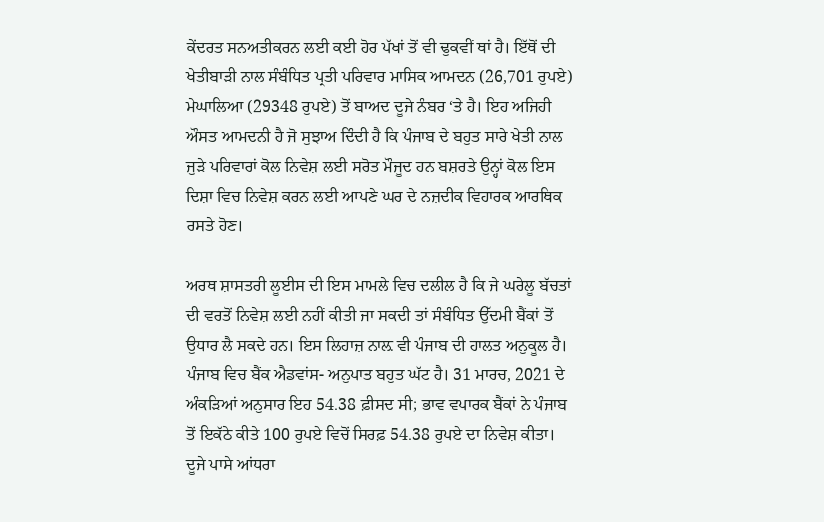ਕੇਂਦਰਤ ਸਨਅਤੀਕਰਨ ਲਈ ਕਈ ਹੋਰ ਪੱਖਾਂ ਤੋਂ ਵੀ ਢੁਕਵੀਂ ਥਾਂ ਹੈ। ਇੱਥੋਂ ਦੀ ਖੇਤੀਬਾੜੀ ਨਾਲ ਸੰਬੰਧਿਤ ਪ੍ਰਤੀ ਪਰਿਵਾਰ ਮਾਸਿਕ ਆਮਦਨ (26,701 ਰੁਪਏ) ਮੇਘਾਲਿਆ (29348 ਰੁਪਏ) ਤੋਂ ਬਾਅਦ ਦੂਜੇ ਨੰਬਰ ‘ਤੇ ਹੈ। ਇਹ ਅਜਿਹੀ ਔਸਤ ਆਮਦਨੀ ਹੈ ਜੋ ਸੁਝਾਅ ਦਿੰਦੀ ਹੈ ਕਿ ਪੰਜਾਬ ਦੇ ਬਹੁਤ ਸਾਰੇ ਖੇਤੀ ਨਾਲ ਜੁੜੇ ਪਰਿਵਾਰਾਂ ਕੋਲ ਨਿਵੇਸ਼ ਲਈ ਸਰੋਤ ਮੌਜੂਦ ਹਨ ਬਸ਼ਰਤੇ ਉਨ੍ਹਾਂ ਕੋਲ ਇਸ ਦਿਸ਼ਾ ਵਿਚ ਨਿਵੇਸ਼ ਕਰਨ ਲਈ ਆਪਣੇ ਘਰ ਦੇ ਨਜ਼ਦੀਕ ਵਿਹਾਰਕ ਆਰਥਿਕ ਰਸਤੇ ਹੋਣ।

ਅਰਥ ਸ਼ਾਸਤਰੀ ਲੂਈਸ ਦੀ ਇਸ ਮਾਮਲੇ ਵਿਚ ਦਲੀਲ ਹੈ ਕਿ ਜੇ ਘਰੇਲੂ ਬੱਚਤਾਂ ਦੀ ਵਰਤੋਂ ਨਿਵੇਸ਼ ਲਈ ਨਹੀਂ ਕੀਤੀ ਜਾ ਸਕਦੀ ਤਾਂ ਸੰਬੰਧਿਤ ਉੱਦਮੀ ਬੈਂਕਾਂ ਤੋਂ ਉਧਾਰ ਲੈ ਸਕਦੇ ਹਨ। ਇਸ ਲਿਹਾਜ਼ ਨਾਲ਼ ਵੀ ਪੰਜਾਬ ਦੀ ਹਾਲਤ ਅਨੁਕੂਲ ਹੈ। ਪੰਜਾਬ ਵਿਚ ਬੈਂਕ ਐਡਵਾਂਸ- ਅਨੁਪਾਤ ਬਹੁਤ ਘੱਟ ਹੈ। 31 ਮਾਰਚ, 2021 ਦੇ ਅੰਕੜਿਆਂ ਅਨੁਸਾਰ ਇਹ 54.38 ਫ਼ੀਸਦ ਸੀ; ਭਾਵ ਵਪਾਰਕ ਬੈਂਕਾਂ ਨੇ ਪੰਜਾਬ ਤੋਂ ਇਕੱਠੇ ਕੀਤੇ 100 ਰੁਪਏ ਵਿਚੋਂ ਸਿਰਫ਼ 54.38 ਰੁਪਏ ਦਾ ਨਿਵੇਸ਼ ਕੀਤਾ। ਦੂਜੇ ਪਾਸੇ ਆਂਧਰਾ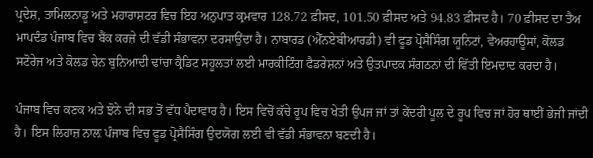ਪ੍ਰਦੇਸ਼, ਤਾਮਿਲਨਾਡੂ ਅਤੇ ਮਹਾਰਾਸ਼ਟਰ ਵਿਚ ਇਹ ਅਨੁਪਾਤ ਕ੍ਰਮਵਾਰ 128.72 ਫ਼ੀਸਦ, 101.50 ਫ਼ੀਸਦ ਅਤੇ 94.83 ਫ਼ੀਸਦ ਹੈ। 70 ਫ਼ੀਸਦ ਦਾ ਤੈਅ ਮਾਪਦੰਡ ਪੰਜਾਬ ਵਿਚ ਬੈਂਕ ਕਰਜ਼ੇ ਦੀ ਵੱਡੀ ਸੰਭਾਵਨਾ ਦਰਸਾਉਂਦਾ ਹੈ। ਨਾਬਾਰਡ (ਐੱਨਏਬੀਆਰਡੀ) ਵੀ ਫੂਡ ਪ੍ਰੋਸੈਸਿੰਗ ਯੂਨਿਟਾਂ, ਵੇਅਰਹਾਊਸਾਂ, ਕੋਲਡ ਸਟੋਰੇਜ ਅਤੇ ਕੋਲਡ ਚੇਨ ਬੁਨਿਆਦੀ ਢਾਂਚਾ ਕ੍ਰੈਡਿਟ ਸਹੂਲਤਾਂ ਲਈ ਮਾਰਕੀਟਿੰਗ ਫੈਡਰੇਸ਼ਨਾਂ ਅਤੇ ਉਤਪਾਦਕ ਸੰਗਠਨਾਂ ਦੀ ਵਿੱਤੀ ਇਮਦਾਦ ਕਰਦਾ ਹੈ।

ਪੰਜਾਬ ਵਿਚ ਕਣਕ ਅਤੇ ਝੋਨੇ ਦੀ ਸਭ ਤੋਂ ਵੱਧ ਪੈਦਾਵਾਰ ਹੈ। ਇਸ ਵਿਚੋਂ ਕੱਚੇ ਰੂਪ ਵਿਚ ਖੇਤੀ ਉਪਜ ਜਾਂ ਤਾਂ ਕੇਂਦਰੀ ਪੂਲ ਦੇ ਰੂਪ ਵਿਚ ਜਾਂ ਹੋਰ ਥਾਈਂ ਭੇਜੀ ਜਾਂਦੀ ਹੈ। ਇਸ ਲਿਹਾਜ਼ ਨਾਲ਼ ਪੰਜਾਬ ਵਿਚ ਫੂਡ ਪ੍ਰੋਸੈਸਿੰਗ ਉਦਯੋਗ ਲਈ ਵੀ ਵੱਡੀ ਸੰਭਾਵਨਾ ਬਣਦੀ ਹੈ।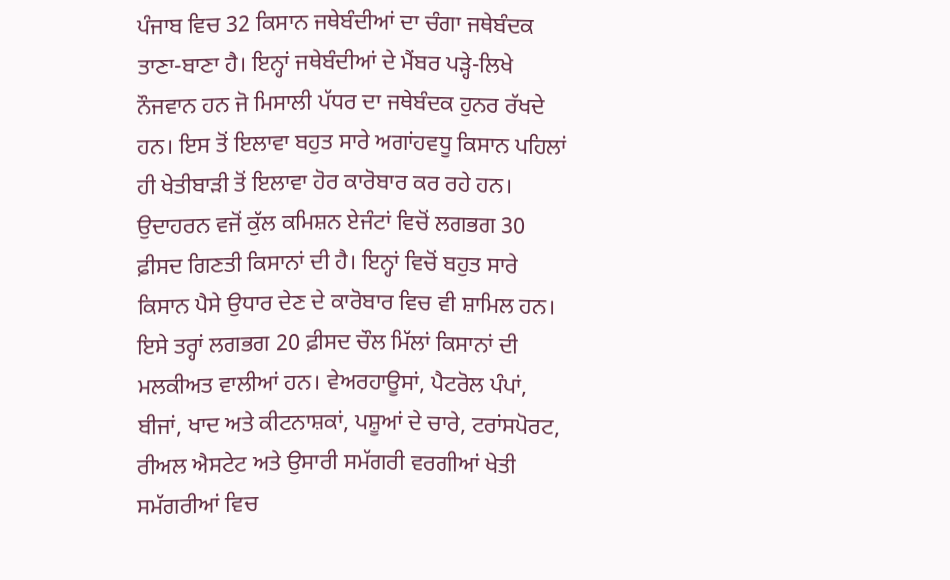ਪੰਜਾਬ ਵਿਚ 32 ਕਿਸਾਨ ਜਥੇਬੰਦੀਆਂ ਦਾ ਚੰਗਾ ਜਥੇਬੰਦਕ ਤਾਣਾ-ਬਾਣਾ ਹੈ। ਇਨ੍ਹਾਂ ਜਥੇਬੰਦੀਆਂ ਦੇ ਮੈਂਬਰ ਪੜ੍ਹੇ-ਲਿਖੇ ਨੌਜਵਾਨ ਹਨ ਜੋ ਮਿਸਾਲੀ ਪੱਧਰ ਦਾ ਜਥੇਬੰਦਕ ਹੁਨਰ ਰੱਖਦੇ ਹਨ। ਇਸ ਤੋਂ ਇਲਾਵਾ ਬਹੁਤ ਸਾਰੇ ਅਗਾਂਹਵਧੂ ਕਿਸਾਨ ਪਹਿਲਾਂ ਹੀ ਖੇਤੀਬਾੜੀ ਤੋਂ ਇਲਾਵਾ ਹੋਰ ਕਾਰੋਬਾਰ ਕਰ ਰਹੇ ਹਨ। ਉਦਾਹਰਨ ਵਜੋਂ ਕੁੱਲ ਕਮਿਸ਼ਨ ਏਜੰਟਾਂ ਵਿਚੋਂ ਲਗਭਗ 30 ਫ਼ੀਸਦ ਗਿਣਤੀ ਕਿਸਾਨਾਂ ਦੀ ਹੈ। ਇਨ੍ਹਾਂ ਵਿਚੋਂ ਬਹੁਤ ਸਾਰੇ ਕਿਸਾਨ ਪੈਸੇ ਉਧਾਰ ਦੇਣ ਦੇ ਕਾਰੋਬਾਰ ਵਿਚ ਵੀ ਸ਼ਾਮਿਲ ਹਨ। ਇਸੇ ਤਰ੍ਹਾਂ ਲਗਭਗ 20 ਫ਼ੀਸਦ ਚੌਲ ਮਿੱਲਾਂ ਕਿਸਾਨਾਂ ਦੀ ਮਲਕੀਅਤ ਵਾਲੀਆਂ ਹਨ। ਵੇਅਰਹਾਊਸਾਂ, ਪੈਟਰੋਲ ਪੰਪਾਂ, ਬੀਜਾਂ, ਖਾਦ ਅਤੇ ਕੀਟਨਾਸ਼ਕਾਂ, ਪਸ਼ੂਆਂ ਦੇ ਚਾਰੇ, ਟਰਾਂਸਪੋਰਟ, ਰੀਅਲ ਐਸਟੇਟ ਅਤੇ ਉਸਾਰੀ ਸਮੱਗਰੀ ਵਰਗੀਆਂ ਖੇਤੀ ਸਮੱਗਰੀਆਂ ਵਿਚ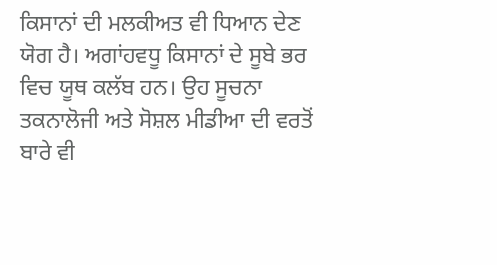ਕਿਸਾਨਾਂ ਦੀ ਮਲਕੀਅਤ ਵੀ ਧਿਆਨ ਦੇਣ ਯੋਗ ਹੈ। ਅਗਾਂਹਵਧੂ ਕਿਸਾਨਾਂ ਦੇ ਸੂਬੇ ਭਰ ਵਿਚ ਯੂਥ ਕਲੱਬ ਹਨ। ਉਹ ਸੂਚਨਾ ਤਕਨਾਲੋਜੀ ਅਤੇ ਸੋਸ਼ਲ ਮੀਡੀਆ ਦੀ ਵਰਤੋਂ ਬਾਰੇ ਵੀ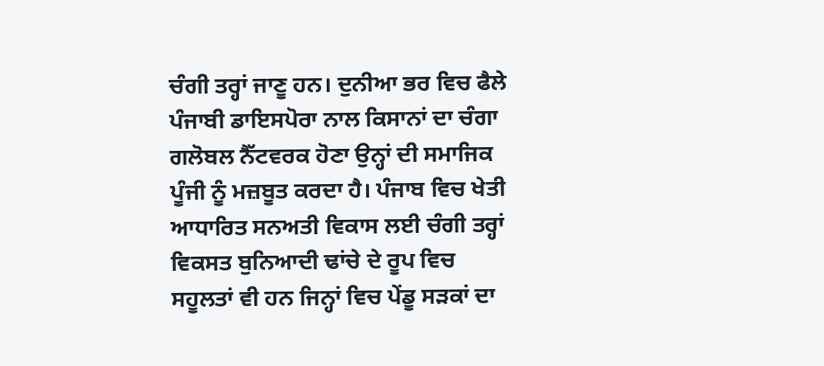ਚੰਗੀ ਤਰ੍ਹਾਂ ਜਾਣੂ ਹਨ। ਦੁਨੀਆ ਭਰ ਵਿਚ ਫੈਲੇ ਪੰਜਾਬੀ ਡਾਇਸਪੋਰਾ ਨਾਲ ਕਿਸਾਨਾਂ ਦਾ ਚੰਗਾ ਗਲੋਬਲ ਨੈੱਟਵਰਕ ਹੋਣਾ ਉਨ੍ਹਾਂ ਦੀ ਸਮਾਜਿਕ ਪੂੰਜੀ ਨੂੰ ਮਜ਼ਬੂਤ ਕਰਦਾ ਹੈ। ਪੰਜਾਬ ਵਿਚ ਖੇਤੀ ਆਧਾਰਿਤ ਸਨਅਤੀ ਵਿਕਾਸ ਲਈ ਚੰਗੀ ਤਰ੍ਹਾਂ ਵਿਕਸਤ ਬੁਨਿਆਦੀ ਢਾਂਚੇ ਦੇ ਰੂਪ ਵਿਚ ਸਹੂਲਤਾਂ ਵੀ ਹਨ ਜਿਨ੍ਹਾਂ ਵਿਚ ਪੇਂਡੂ ਸੜਕਾਂ ਦਾ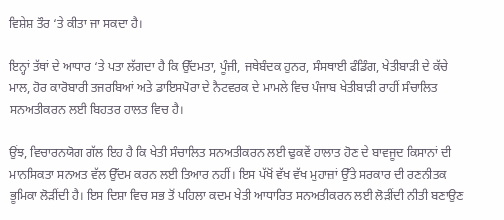ਵਿਸ਼ੇਸ਼ ਤੌਰ ‘ਤੇ ਕੀਤਾ ਜਾ ਸਕਦਾ ਹੈ।

ਇਨ੍ਹਾਂ ਤੱਥਾਂ ਦੇ ਆਧਾਰ ‘ਤੇ ਪਤਾ ਲੱਗਦਾ ਹੈ ਕਿ ਉੱਦਮਤਾ, ਪੂੰਜੀ, ਜਥੇਬੰਦਕ ਹੁਨਰ, ਸੰਸਥਾਈ ਫੰਡਿੰਗ, ਖੇਤੀਬਾੜੀ ਦੇ ਕੱਚੇ ਮਾਲ, ਹੋਰ ਕਾਰੋਬਾਰੀ ਤਜਰਬਿਆਂ ਅਤੇ ਡਾਇਸਪੋਰਾ ਦੇ ਨੈਟਵਰਕ ਦੇ ਮਾਮਲੇ ਵਿਚ ਪੰਜਾਬ ਖੇਤੀਬਾੜੀ ਰਾਹੀਂ ਸੰਚਾਲਿਤ ਸਨਅਤੀਕਰਨ ਲਈ ਬਿਹਤਰ ਹਾਲਤ ਵਿਚ ਹੈ।

ਉਂਝ, ਵਿਚਾਰਨਯੋਗ ਗੱਲ ਇਹ ਹੈ ਕਿ ਖੇਤੀ ਸੰਚਾਲਿਤ ਸਨਅਤੀਕਰਨ ਲਈ ਢੁਕਵੇਂ ਹਾਲਾਤ ਹੋਣ ਦੇ ਬਾਵਜੂਦ ਕਿਸਾਨਾਂ ਦੀ ਮਾਨਸਿਕਤਾ ਸਨਅਤ ਵੱਲ ਉੱਦਮ ਕਰਨ ਲਈ ਤਿਆਰ ਨਹੀਂ। ਇਸ ਪੱਖੋਂ ਵੱਖ ਵੱਖ ਮੁਹਾਜ਼ਾਂ ਉੱਤੇ ਸਰਕਾਰ ਦੀ ਰਣਨੀਤਕ ਭੂਮਿਕਾ ਲੋੜੀਂਦੀ ਹੈ। ਇਸ ਦਿਸ਼ਾ ਵਿਚ ਸਭ ਤੋਂ ਪਹਿਲਾ ਕਦਮ ਖੇਤੀ ਆਧਾਰਿਤ ਸਨਅਤੀਕਰਨ ਲਈ ਲੋੜੀਂਦੀ ਨੀਤੀ ਬਣਾਉਣ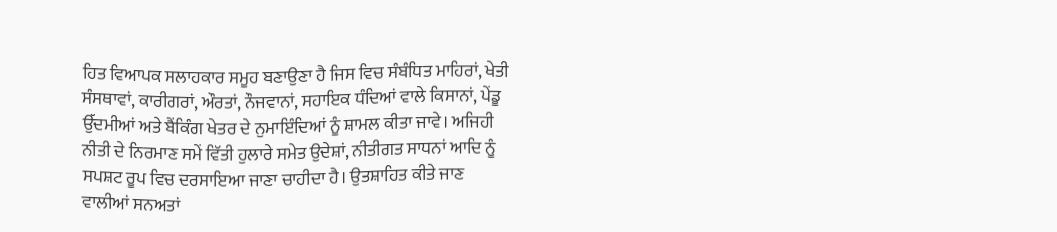ਹਿਤ ਵਿਆਪਕ ਸਲਾਹਕਾਰ ਸਮੂਹ ਬਣਾਉਣਾ ਹੈ ਜਿਸ ਵਿਚ ਸੰਬੰਧਿਤ ਮਾਹਿਰਾਂ, ਖੇਤੀ ਸੰਸਥਾਵਾਂ, ਕਾਰੀਗਰਾਂ, ਔਰਤਾਂ, ਨੌਜਵਾਨਾਂ, ਸਹਾਇਕ ਧੰਦਿਆਂ ਵਾਲੇ ਕਿਸਾਨਾਂ, ਪੇਂਡੂ ਉੱਦਮੀਆਂ ਅਤੇ ਬੈਂਕਿੰਗ ਖੇਤਰ ਦੇ ਨੁਮਾਇੰਦਿਆਂ ਨੂੰ ਸ਼ਾਮਲ ਕੀਤਾ ਜਾਵੇ। ਅਜਿਹੀ ਨੀਤੀ ਦੇ ਨਿਰਮਾਣ ਸਮੇਂ ਵਿੱਤੀ ਹੁਲਾਰੇ ਸਮੇਤ ਉਦੇਸ਼ਾਂ, ਨੀਤੀਗਤ ਸਾਧਨਾਂ ਆਦਿ ਨੂੰ ਸਪਸ਼ਟ ਰੂਪ ਵਿਚ ਦਰਸਾਇਆ ਜਾਣਾ ਚਾਹੀਦਾ ਹੈ। ਉਤਸ਼ਾਹਿਤ ਕੀਤੇ ਜਾਣ ਵਾਲੀਆਂ ਸਨਅਤਾਂ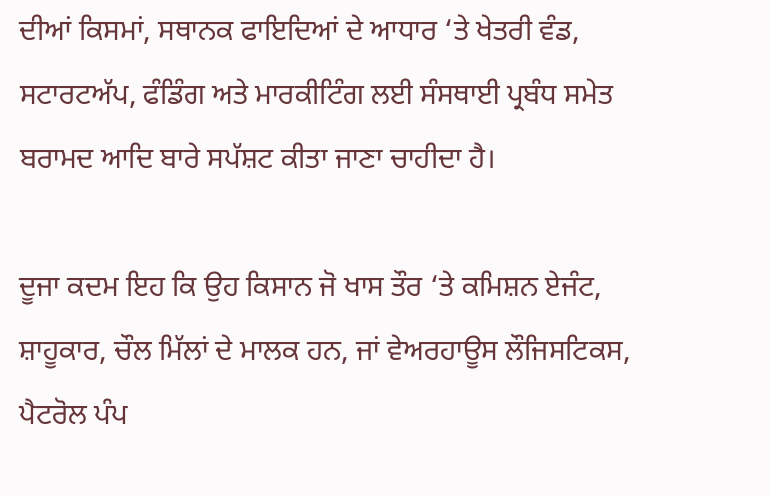ਦੀਆਂ ਕਿਸਮਾਂ, ਸਥਾਨਕ ਫਾਇਦਿਆਂ ਦੇ ਆਧਾਰ ‘ਤੇ ਖੇਤਰੀ ਵੰਡ, ਸਟਾਰਟਅੱਪ, ਫੰਡਿੰਗ ਅਤੇ ਮਾਰਕੀਟਿੰਗ ਲਈ ਸੰਸਥਾਈ ਪ੍ਰਬੰਧ ਸਮੇਤ ਬਰਾਮਦ ਆਦਿ ਬਾਰੇ ਸਪੱਸ਼ਟ ਕੀਤਾ ਜਾਣਾ ਚਾਹੀਦਾ ਹੈ।

ਦੂਜਾ ਕਦਮ ਇਹ ਕਿ ਉਹ ਕਿਸਾਨ ਜੋ ਖਾਸ ਤੌਰ ‘ਤੇ ਕਮਿਸ਼ਨ ਏਜੰਟ, ਸ਼ਾਹੂਕਾਰ, ਚੌਲ ਮਿੱਲਾਂ ਦੇ ਮਾਲਕ ਹਨ, ਜਾਂ ਵੇਅਰਹਾਊਸ ਲੌਜਿਸਟਿਕਸ, ਪੈਟਰੋਲ ਪੰਪ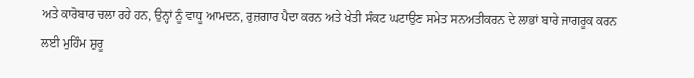ਅਤੇ ਕਾਰੋਬਾਰ ਚਲਾ ਰਹੇ ਹਨ, ਉਨ੍ਹਾਂ ਨੂੰ ਵਾਧੂ ਆਮਦਨ, ਰੁਜ਼ਗਾਰ ਪੈਦਾ ਕਰਨ ਅਤੇ ਖੇਤੀ ਸੰਕਟ ਘਟਾਉਣ ਸਮੇਤ ਸਨਅਤੀਕਰਨ ਦੇ ਲਾਭਾਂ ਬਾਰੇ ਜਾਗਰੂਕ ਕਰਨ ਲਈ ਮੁਹਿੰਮ ਸ਼ੁਰੂ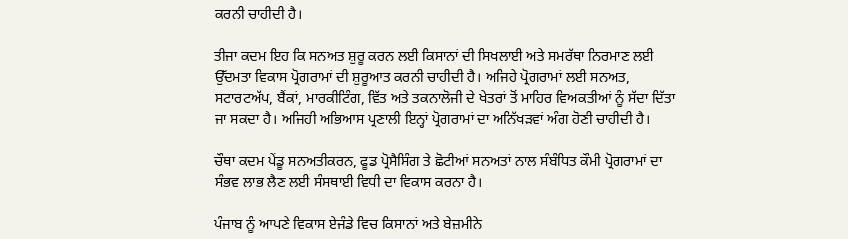ਕਰਨੀ ਚਾਹੀਦੀ ਹੈ।

ਤੀਜਾ ਕਦਮ ਇਹ ਕਿ ਸਨਅਤ ਸ਼ੁਰੂ ਕਰਨ ਲਈ ਕਿਸਾਨਾਂ ਦੀ ਸਿਖਲਾਈ ਅਤੇ ਸਮਰੱਥਾ ਨਿਰਮਾਣ ਲਈ ਉੱਦਮਤਾ ਵਿਕਾਸ ਪ੍ਰੋਗਰਾਮਾਂ ਦੀ ਸ਼ੁਰੂਆਤ ਕਰਨੀ ਚਾਹੀਦੀ ਹੈ। ਅਜਿਹੇ ਪ੍ਰੋਗਰਾਮਾਂ ਲਈ ਸਨਅਤ, ਸਟਾਰਟਅੱਪ, ਬੈਂਕਾਂ, ਮਾਰਕੀਟਿੰਗ, ਵਿੱਤ ਅਤੇ ਤਕਨਾਲੋਜੀ ਦੇ ਖੇਤਰਾਂ ਤੋਂ ਮਾਹਿਰ ਵਿਅਕਤੀਆਂ ਨੂੰ ਸੱਦਾ ਦਿੱਤਾ ਜਾ ਸਕਦਾ ਹੈ। ਅਜਿਹੀ ਅਭਿਆਸ ਪ੍ਰਣਾਲੀ ਇਨ੍ਹਾਂ ਪ੍ਰੋਗਰਾਮਾਂ ਦਾ ਅਨਿੱਖੜਵਾਂ ਅੰਗ ਹੋਣੀ ਚਾਹੀਦੀ ਹੈ।

ਚੌਥਾ ਕਦਮ ਪੇਂਡੂ ਸਨਅਤੀਕਰਨ, ਫੂਡ ਪ੍ਰੋਸੈਸਿੰਗ ਤੇ ਛੋਟੀਆਂ ਸਨਅਤਾਂ ਨਾਲ ਸੰਬੰਧਿਤ ਕੌਮੀ ਪ੍ਰੋਗਰਾਮਾਂ ਦਾ ਸੰਭਵ ਲਾਭ ਲੈਣ ਲਈ ਸੰਸਥਾਈ ਵਿਧੀ ਦਾ ਵਿਕਾਸ ਕਰਨਾ ਹੈ।

ਪੰਜਾਬ ਨੂੰ ਆਪਣੇ ਵਿਕਾਸ ਏਜੰਡੇ ਵਿਚ ਕਿਸਾਨਾਂ ਅਤੇ ਬੇਜ਼ਮੀਨੇ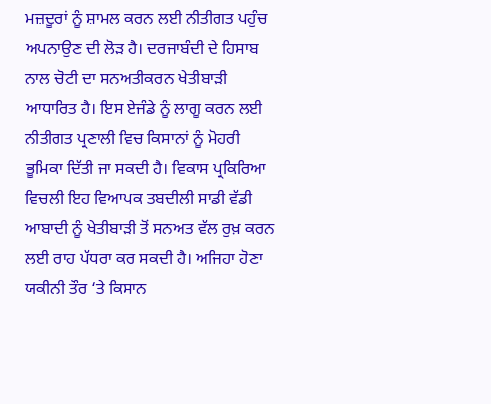ਮਜ਼ਦੂਰਾਂ ਨੂੰ ਸ਼ਾਮਲ ਕਰਨ ਲਈ ਨੀਤੀਗਤ ਪਹੁੰਚ ਅਪਨਾਉਣ ਦੀ ਲੋੜ ਹੈ। ਦਰਜਾਬੰਦੀ ਦੇ ਹਿਸਾਬ ਨਾਲ ਚੋਟੀ ਦਾ ਸਨਅਤੀਕਰਨ ਖੇਤੀਬਾੜੀ ਆਧਾਰਿਤ ਹੈ। ਇਸ ਏਜੰਡੇ ਨੂੰ ਲਾਗੂ ਕਰਨ ਲਈ ਨੀਤੀਗਤ ਪ੍ਰਣਾਲੀ ਵਿਚ ਕਿਸਾਨਾਂ ਨੂੰ ਮੋਹਰੀ ਭੂਮਿਕਾ ਦਿੱਤੀ ਜਾ ਸਕਦੀ ਹੈ। ਵਿਕਾਸ ਪ੍ਰਕਿਰਿਆ ਵਿਚਲੀ ਇਹ ਵਿਆਪਕ ਤਬਦੀਲੀ ਸਾਡੀ ਵੱਡੀ ਆਬਾਦੀ ਨੂੰ ਖੇਤੀਬਾੜੀ ਤੋਂ ਸਨਅਤ ਵੱਲ ਰੁਖ਼ ਕਰਨ ਲਈ ਰਾਹ ਪੱਧਰਾ ਕਰ ਸਕਦੀ ਹੈ। ਅਜਿਹਾ ਹੋਣਾ ਯਕੀਨੀ ਤੌਰ ‘ਤੇ ਕਿਸਾਨ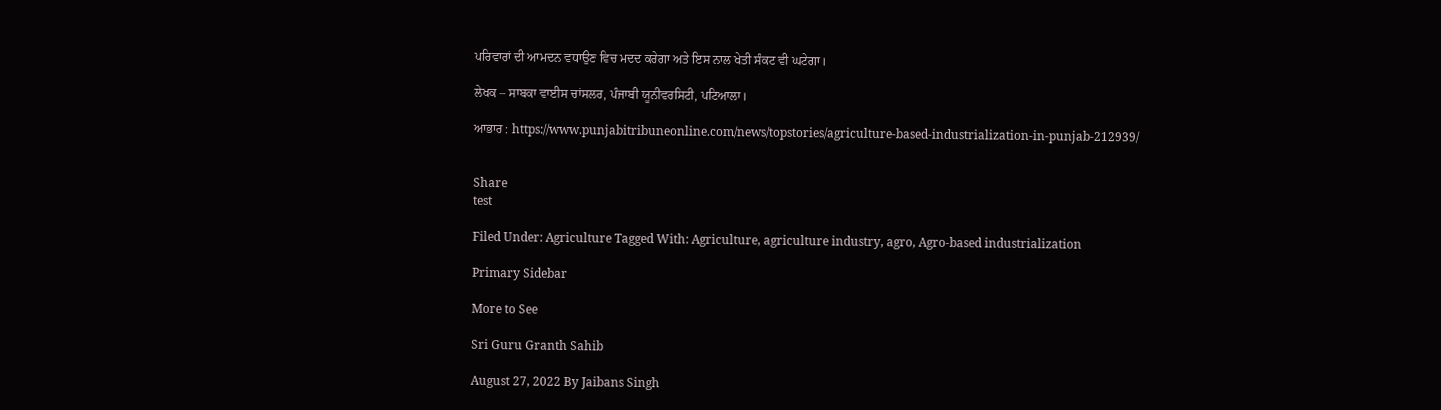ਪਰਿਵਾਰਾਂ ਦੀ ਆਮਦਨ ਵਧਾਉਣ ਵਿਚ ਮਦਦ ਕਰੇਗਾ ਅਤੇ ਇਸ ਨਾਲ ਖੇਤੀ ਸੰਕਟ ਵੀ ਘਟੇਗਾ।

ਲੇਖਕ – ਸਾਬਕਾ ਵਾਈਸ ਚਾਂਸਲਰ, ਪੰਜਾਬੀ ਯੂਨੀਵਰਸਿਟੀ, ਪਟਿਆਲਾ।

ਆਭਾਰ : https://www.punjabitribuneonline.com/news/topstories/agriculture-based-industrialization-in-punjab-212939/


Share
test

Filed Under: Agriculture Tagged With: Agriculture, agriculture industry, agro, Agro-based industrialization

Primary Sidebar

More to See

Sri Guru Granth Sahib

August 27, 2022 By Jaibans Singh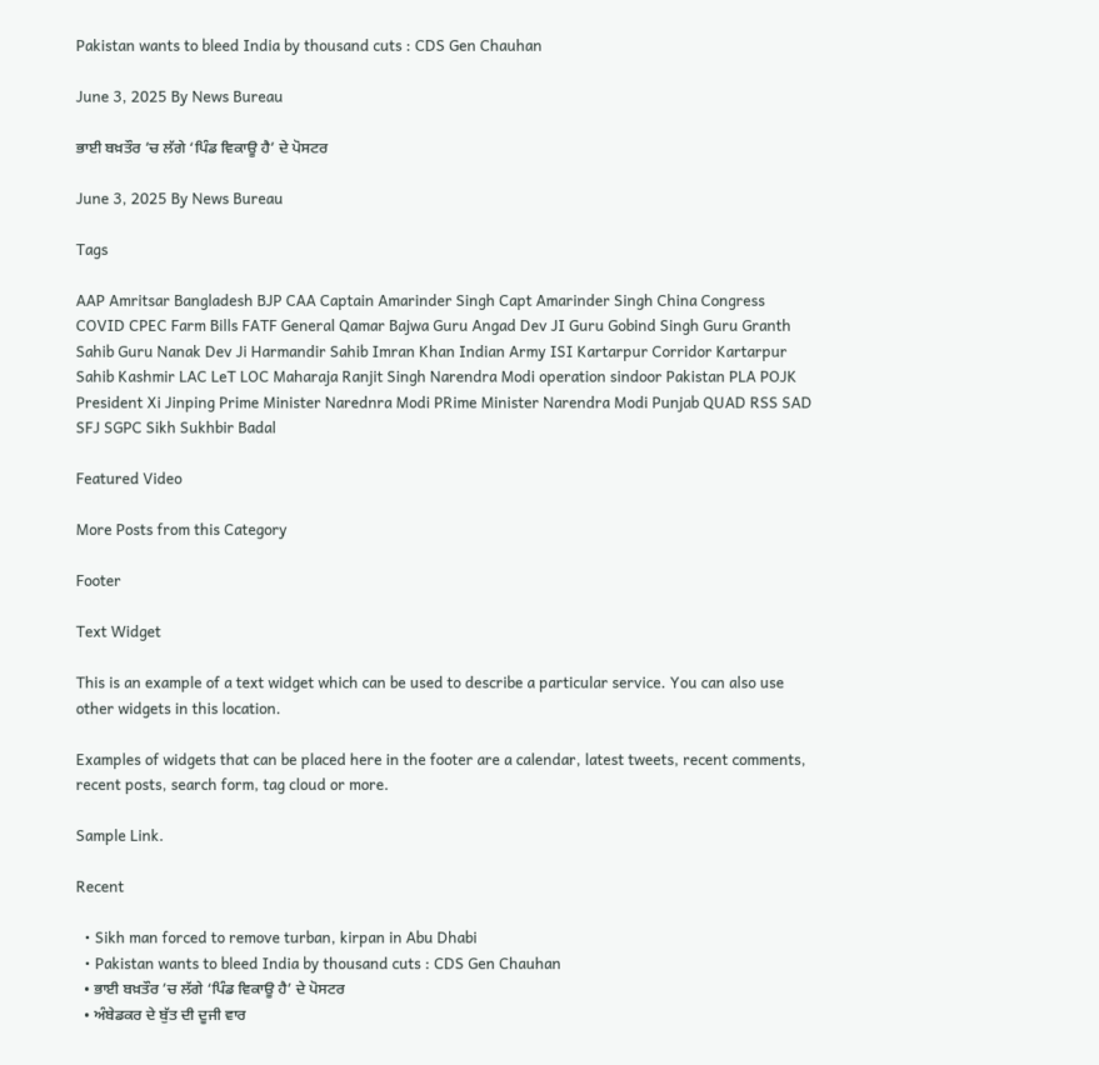Pakistan wants to bleed India by thousand cuts : CDS Gen Chauhan

June 3, 2025 By News Bureau

ਭਾਈ ਬਖ਼ਤੌਰ ’ਚ ਲੱਗੇ ‘ਪਿੰਡ ਵਿਕਾਊ ਹੈ’ ਦੇ ਪੋਸਟਰ

June 3, 2025 By News Bureau

Tags

AAP Amritsar Bangladesh BJP CAA Captain Amarinder Singh Capt Amarinder Singh China Congress COVID CPEC Farm Bills FATF General Qamar Bajwa Guru Angad Dev JI Guru Gobind Singh Guru Granth Sahib Guru Nanak Dev Ji Harmandir Sahib Imran Khan Indian Army ISI Kartarpur Corridor Kartarpur Sahib Kashmir LAC LeT LOC Maharaja Ranjit Singh Narendra Modi operation sindoor Pakistan PLA POJK President Xi Jinping Prime Minister Narednra Modi PRime Minister Narendra Modi Punjab QUAD RSS SAD SFJ SGPC Sikh Sukhbir Badal

Featured Video

More Posts from this Category

Footer

Text Widget

This is an example of a text widget which can be used to describe a particular service. You can also use other widgets in this location.

Examples of widgets that can be placed here in the footer are a calendar, latest tweets, recent comments, recent posts, search form, tag cloud or more.

Sample Link.

Recent

  • Sikh man forced to remove turban, kirpan in Abu Dhabi
  • Pakistan wants to bleed India by thousand cuts : CDS Gen Chauhan
  • ਭਾਈ ਬਖ਼ਤੌਰ ’ਚ ਲੱਗੇ ‘ਪਿੰਡ ਵਿਕਾਊ ਹੈ’ ਦੇ ਪੋਸਟਰ
  • ਅੰਬੇਡਕਰ ਦੇ ਬੁੱਤ ਦੀ ਦੂਜੀ ਵਾਰ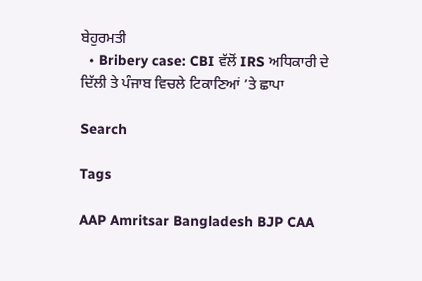ਬੇਹੁਰਮਤੀ
  • Bribery case: CBI ਵੱਲੋਂ IRS ਅਧਿਕਾਰੀ ਦੇ ਦਿੱਲੀ ਤੇ ਪੰਜਾਬ ਵਿਚਲੇ ਟਿਕਾਣਿਆਂ ’ਤੇ ਛਾਪਾ

Search

Tags

AAP Amritsar Bangladesh BJP CAA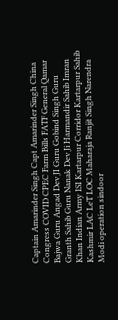Captain Amarinder Singh Capt Amarinder Singh China Congress COVID CPEC Farm Bills FATF General Qamar Bajwa Guru Angad Dev JI Guru Gobind Singh Guru Granth Sahib Guru Nanak Dev Ji Harmandir Sahib Imran Khan Indian Army ISI Kartarpur Corridor Kartarpur Sahib Kashmir LAC LeT LOC Maharaja Ranjit Singh Narendra Modi operation sindoor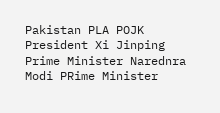Pakistan PLA POJK President Xi Jinping Prime Minister Narednra Modi PRime Minister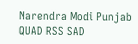Narendra Modi Punjab QUAD RSS SAD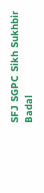SFJ SGPC Sikh Sukhbir Badal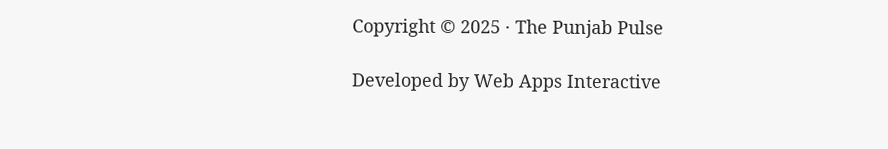Copyright © 2025 · The Punjab Pulse

Developed by Web Apps Interactive